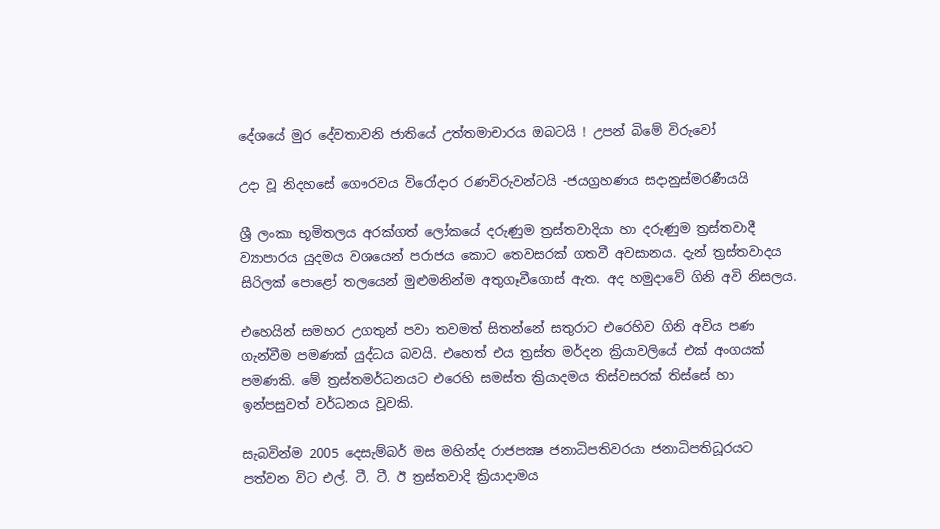දේශයේ මුර දේවතාවනි ජාතියේ උත්තමාචාරය ඔබටයි ! උපන් බිමේ විරුවෝ

උදා වූ නිදහසේ ගෞරවය විරෝදාර රණවිරුවන්ටයි -ජයග්‍රහණය සදානුස්මරණීයයි

ශ්‍රී ලංකා භූමිතලය අරක්ගත් ලෝකයේ දරුණුම ත්‍රස්තවාදියා හා දරුණුම ත්‍රස්තවාදී ව්‍යාපාරය යුදමය වශයෙන් පරාජය කොට තෙවසරක් ගතවී අවසානය. දැන් ත්‍රස්තවාදය සිරිලක් පොළෝ තලයෙන් මුළුමනින්ම අතුගෑවීගොස් ඇත. අද හමුදාවේ ගිනි අවි නිසලය.

එහෙයින් සමහර උගතුන් පවා තවමත් සිතන්නේ සතුරාට එරෙහිව ගිනි අවිය පණ ගැන්වීම පමණක් යුද්ධය බවයි. එහෙත් එය ත්‍රස්ත මර්දන ක්‍රියාවලියේ එක් අංගයක් පමණකි. මේ ත්‍රස්තමර්ධනයට එරෙහි සමස්ත ක්‍රියාදමය තිස්වසරක් තිස්සේ හා ඉන්පසුවත් වර්ධනය වූවකි.

සැබවින්ම 2005 දෙසැම්බර් මස මහින්ද රාජපක්‍ෂ ජනාධිපතිවරයා ජනාධිපතිධූරයට පත්වන විට එල්. ටී. ටී. ඊ ත්‍රස්තවාදි ක්‍රියාදාමය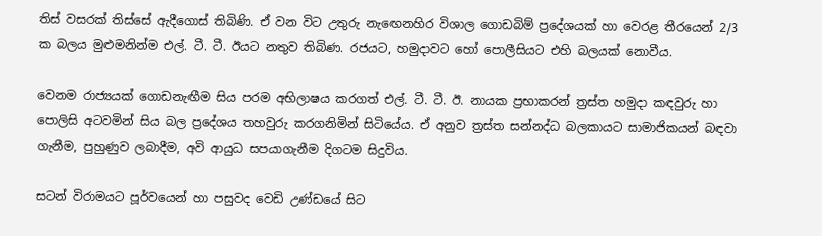තිස් වසරක් තිස්සේ ඇදීගොස් තිබිණි. ඒ වන විට උතුරු නැඟෙනහිර විශාල ගොඩබිම් ප්‍රදේශයක් හා වෙරළ තීරයෙන් 2/3 ක බලය මුළුමනින්ම එල්. ටී. ටී. ඊයට නතුව තිබිණ. රජයට, හමුදාවට හෝ පොලීසියට එහි බලයක් නොවීය.

වෙනම රාජ්‍යයක් ගොඩනැඟීම සිය පරම අභිලාෂය කරගත් එල්. ටී. ටී. ඊ. නායක ප්‍රභාකරන් ත්‍රස්ත හමුදා කඳවුරු හා පොලිසි අටවමින් සිය බල ප්‍රදේශය තහවුරු කරගනිමින් සිටියේය. ඒ අනුව ත්‍රස්ත සන්නද්ධ බලකායට සාමාජිකයන් බඳවා ගැනීම, පුහුණුව ලබාදීම, අවි ආයුධ සපයාගැනීම දිගටම සිදුවිය.

සටන් විරාමයට පූර්වයෙන් හා පසුවද වෙඩි උණ්ඩයේ සිට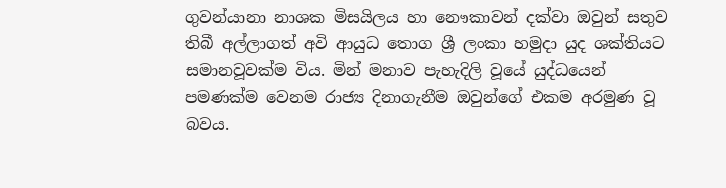ගුවන්යානා නාශක මිසයිලය හා නෞකාවන් දක්වා ඔවුන් සතුව තිබී අල්ලාගත් අවි ආයුධ තොග ශ්‍රී ලංකා හමුදා යුද ශක්තියට සමානවූවක්ම විය. මින් මනාව පැහැදිලි වූයේ යුද්ධයෙන් පමණක්ම වෙනම රාජ්‍ය දිනාගැනීම ඔවුන්ගේ එකම අරමුණ වූ බවය.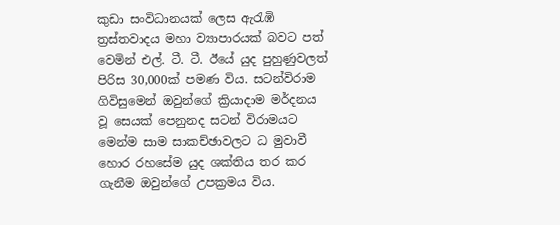කුඩා සංවිධානයක් ලෙස ඇරැඹි ත්‍රස්තවාදය මහා ව්‍යාපාරයක් බවට පත් වෙමින් එල්. ටී. ටී. ඊයේ යුද පුහුණුවලත් පිරිස 30,000ක් පමණ විය. සටන්විරාම ගිවිසුමෙන් ඔවුන්ගේ ක්‍රියාදාම මර්දනය වූ සෙයක් පෙනුනද සටන් විරාමයට මෙන්ම සාම සාකච්ඡාවලට ධ මුවාවී හොර රහසේම යුද ශක්තිය තර කර ගැනීම ඔවුන්ගේ උපක්‍රමය විය.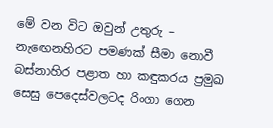මේ වන විට ඔවුන් උතුරු – නැඟෙනහිරට පමණක් සීමා නොවී බස්නාහිර පළාත හා කඳුකරය ප්‍රමුඛ සෙසු පෙදෙස්වලටද රිංගා ගෙන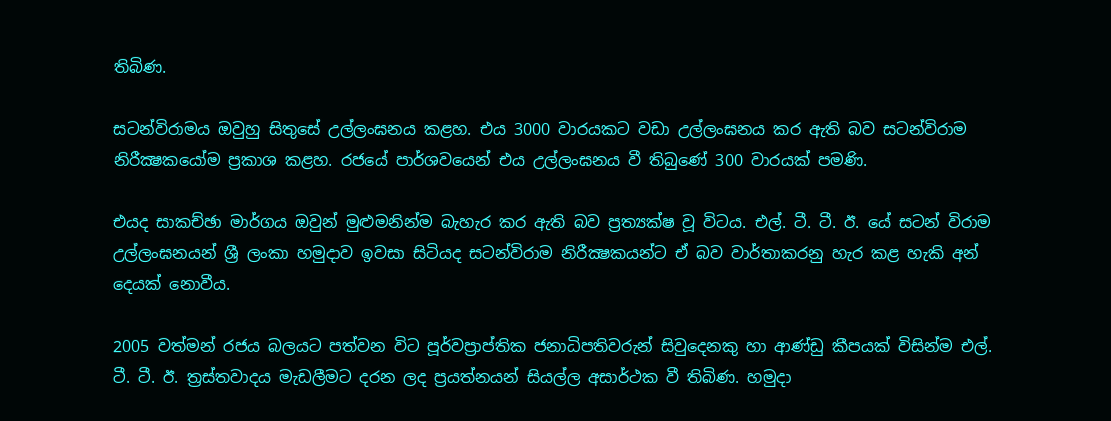තිබිණ.

සටන්විරාමය ඔවුහු සිතුසේ උල්ලංඝනය කළහ. එය 3000 වාරයකට වඩා උල්ලංඝනය කර ඇති බව සටන්විරාම නිරීක්‍ෂකයෝම ප්‍රකාශ කළහ. රජයේ පාර්ශවයෙන් එය උල්ලංඝනය වී තිබුණේ 300 වාරයක් පමණි.

එයද සාකච්ඡා මාර්ගය ඔවුන් මුළුමනින්ම බැහැර කර ඇති බව ප්‍රත්‍යක්ෂ වූ විටය. එල්. ටී. ටී. ඊ. යේ සටන් විරාම උල්ලංඝනයන් ශ්‍රී ලංකා හමුදාව ඉවසා සිටියද සටන්විරාම නිරීක්‍ෂකයන්ට ඒ බව වාර්තාකරනු හැර කළ හැකි අන් දෙයක් නොවීය.

2005 වත්මන් රජය බලයට පත්වන විට පූර්වප්‍රාප්තික ජනාධිපතිවරුන් සිවුදෙනකු හා ආණ්ඩු කීපයක් විසින්ම එල්. ටී. ටී. ඊ. ත්‍රස්තවාදය මැඩලීමට දරන ලද ප්‍රයත්නයන් සියල්ල අසාර්ථක වී තිබිණ. හමුදා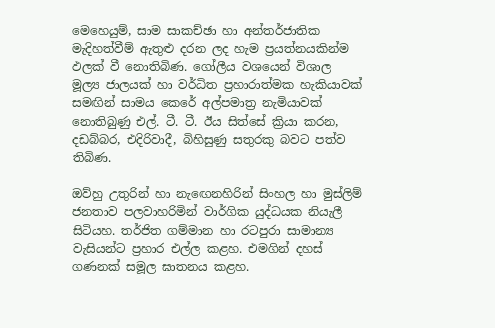මෙහෙයුම්, සාම සාකච්ඡා හා අන්තර්ජාතික මැදිහත්වීම් ඇතුළු දරන ලද හැම ප්‍රයත්නයකින්ම ඵලක් වී නොතිබිණ. ගෝලීය වශයෙන් විශාල මූල්‍ය ජාලයක් හා වර්ධිත ප්‍රහාරාත්මක හැකියාවක් සමඟින් සාමය කෙරේ අල්පමාත්‍ර නැමියාවක් නොතිබුණු එල්. ටී. ටී. ඊය සිත්සේ ක්‍රියා කරන, දඩබ්බර, එදිරිවාදී, බිහිසුණු සතුරකු බවට පත්ව තිබිණ.

ඔව්හු උතුරින් හා නැඟෙනහිරින් සිංහල හා මුස්ලිම් ජනතාව පලවාහරිමින් වාර්ගික යුද්ධයක නියැලී සිටියහ. තර්ජිත ගම්මාන හා රටපුරා සාමාන්‍ය වැසියන්ට ප්‍රහාර එල්ල කළහ. එමගින් දහස් ගණනක් සමූල ඝාතනය කළහ.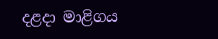දළදා මාළිගය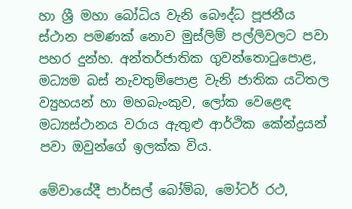හා ශ්‍රී මහා බෝධිය වැනි බෞද්ධ පූජනීය ස්ථාන පමණක් නොව මුස්ලිම් පල්ලිවලට පවා පහර දුන්හ. අන්තර්ජාතික ගුවන්තොටුපොළ, මධ්‍යම බස් නැවතුම්පොළ වැනි ජාතික යටිතල ව්‍යුහයන් හා මහබැංකුව, ලෝක වෙළෙඳ මධ්‍යස්ථානය වරාය ඇතුළු ආර්ථික කේන්ද්‍රයන් පවා ඔවුන්ගේ ඉලක්ක විය.

මේවායේදී පාර්සල් බෝම්බ, මෝටර් රථ,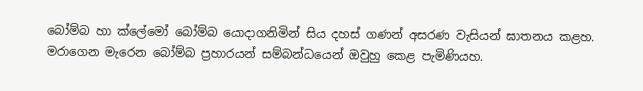බෝම්බ හා ක්ලේමෝ බෝම්බ යොදාගනිමින් සිය දහස් ගණන් අසරණ වැසියන් ඝාතනය කළහ. මරාගෙන මැරෙන බෝම්බ ප්‍රහාරයන් සම්බන්ධයෙන් ඔවුහු කෙළ පැමිණියහ.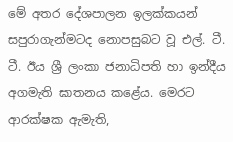මේ අතර දේශපාලන ඉලක්කයන් සපුරාගැන්මටද නොපසුබට වූ එල්. ටී. ටී. ඊය ශ්‍රී ලංකා ජනාධිපති හා ඉන්දීය අගමැති ඝාතනය කළේය. මෙරට ආරක්ෂක ඇමැති,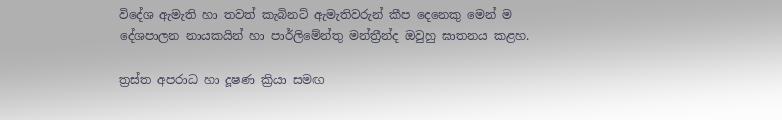විදේශ ඇමැති හා තවත් කැබිනට් ඇමැතිවරුන් කීප දෙනෙකු මෙන් ම දේශපාලන නායකයින් හා පාර්ලිමේන්තු මන්ත්‍රීන්ද ඔවුහු ඝාතනය කළහ.

ත්‍රස්ත අපරාධ හා දූෂණ ක්‍රියා සමඟ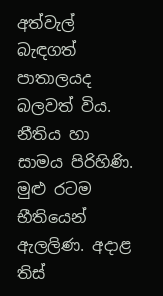අත්වැල් බැඳගත් පාතාලයද බලවත් විය. නීතිය හා සාමය පිරිහිණි. මුළු රටම භීතියෙන් ඇලලිණ. අදාළ තිස්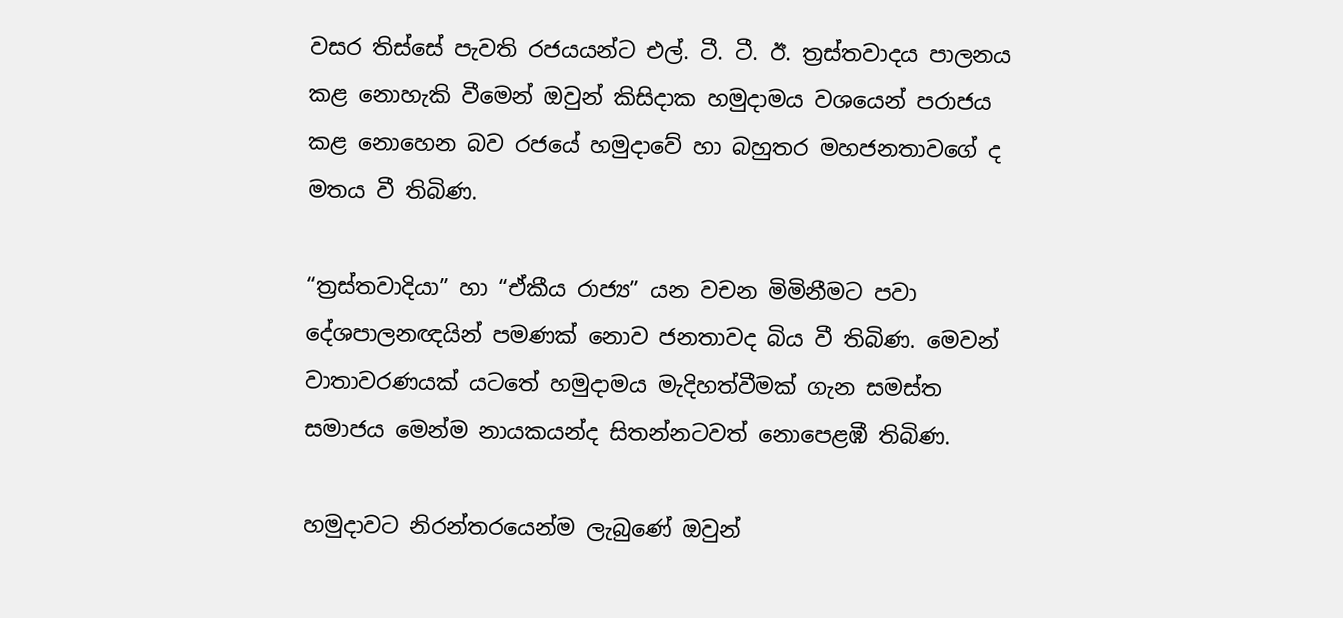වසර තිස්සේ පැවති රජයයන්ට එල්. ටී. ටී. ඊ. ත්‍රස්තවාදය පාලනය කළ නොහැකි වීමෙන් ඔවුන් කිසිදාක හමුදාමය වශයෙන් පරාජය කළ නොහෙන බව රජයේ හමුදාවේ හා බහුතර මහජනතාවගේ ද මතය වී තිබිණ.

“ත්‍රස්තවාදියා” හා “ඒකීය රාජ්‍ය” යන වචන මිමිනීමට පවා දේශපාලනඥයින් පමණක් නොව ජනතාවද බිය වී තිබිණ. මෙවන් වාතාවරණයක් යටතේ හමුදාමය මැදිහත්වීමක් ගැන සමස්ත සමාජය මෙන්ම නායකයන්ද සිතන්නටවත් නොපෙළඹී තිබිණ.

හමුදාවට නිරන්තරයෙන්ම ලැබුණේ ඔවුන්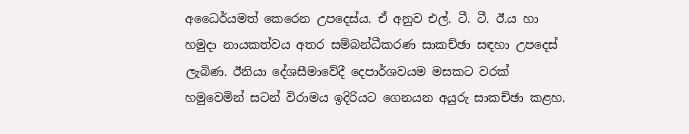අධෛර්යමත් කෙරෙන උපදෙස්ය. ඒ අනුව එල්. ටී. ටී. ඊ.ය හා හමුදා නායකත්වය අතර සම්බන්ධීකරණ සාකච්ඡා සඳහා උපදෙස් ලැබිණ. ඊනියා දේශසීමාවේදී දෙපාර්ශවයම මසකට වරක් හමුවෙමින් සටන් විරාමය ඉදිරියට ගෙනයන අයුරු සාකච්ඡා කළහ.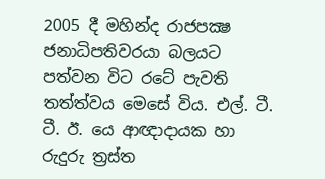2005 දී මහින්ද රාජපක්‍ෂ ජනාධිපතිවරයා බලයට පත්වන විට රටේ පැවති තත්ත්වය මෙසේ විය. එල්. ටී. ටී. ඊ. යෙ ආඥාදායක හා රුදුරු ත්‍රස්ත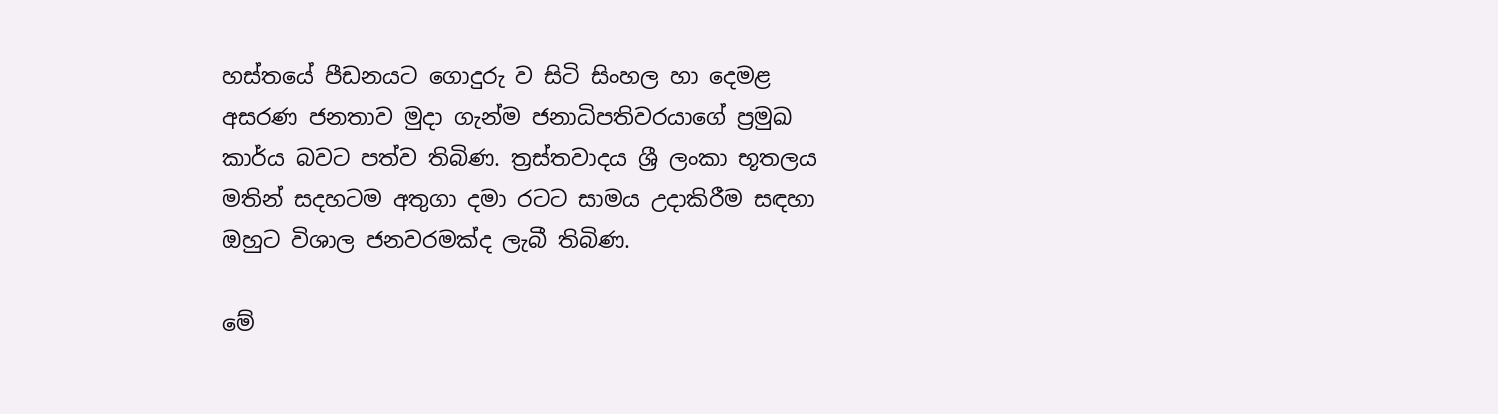හස්තයේ පීඩනයට ගොදුරු ව සිටි සිංහල හා දෙමළ අසරණ ජනතාව මුදා ගැන්ම ජනාධිපතිවරයාගේ ප්‍රමුඛ කාර්ය බවට පත්ව තිබිණ. ත්‍රස්තවාදය ශ්‍රී ලංකා භූතලය මතින් සදහටම අතුගා දමා රටට සාමය උදාකිරීම සඳහා ඔහුට විශාල ජනවරමක්ද ලැබී තිබිණ.

මේ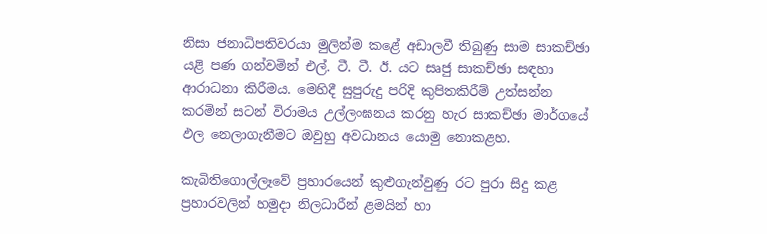නිසා ජනාධිපතිවරයා මුලින්ම කළේ අඩාලවී තිබුණු සාම සාකච්ඡා යළි පණ ගන්වමින් එල්. ටී. ටී. ඊ. යට සෘජු සාකච්ඡා සඳහා ආරාධනා කිරීමය. මෙහිදී සුපුරුදු පරිදි කුපිතකිරීම් උත්සන්න කරමින් සටන් විරාමය උල්ලංඝනය කරනු හැර සාකච්ඡා මාර්ගයේ ඵල නෙලාගැනීමට ඔවුහු අවධානය යොමු නොකළහ.

කැබිතිගොල්ලෑවේ ප්‍රහාරයෙන් කුළුගැන්වුණු රට පුරා සිදු කළ ප්‍රහාරවලින් හමුදා නිලධාරීන් ළමයින් හා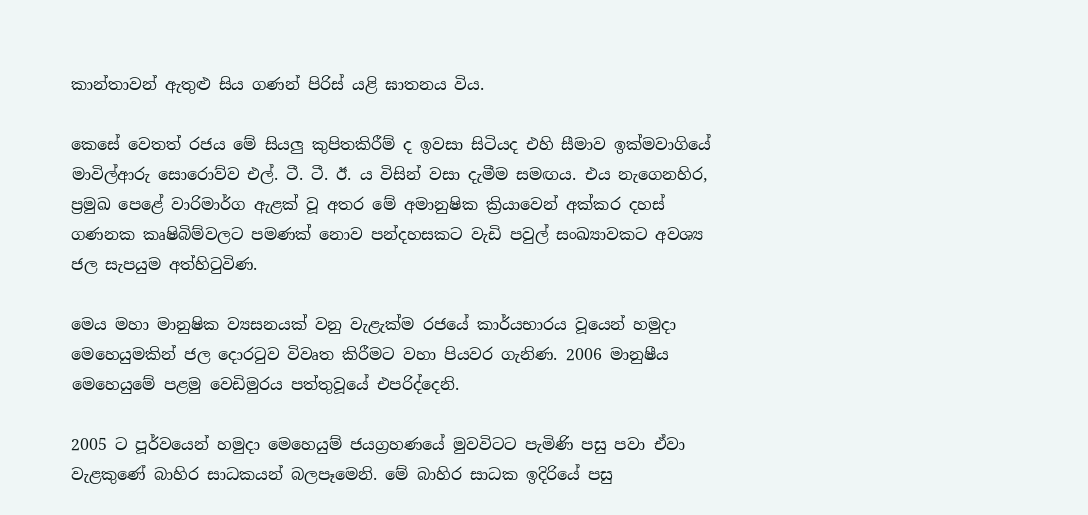කාන්තාවන් ඇතුළු සිය ගණන් පිරිස් යළි ඝාතනය විය.

කෙසේ වෙතත් රජය මේ සියලු කුපිතකිරීම් ද ඉවසා සිටියද එහි සීමාව ඉක්මවාගියේ මාවිල්ආරු සොරොව්ව එල්. ටී. ටී. ඊ. ය විසින් වසා දැමීම සමඟය. එය නැගෙනහිර, ප්‍රමුඛ පෙළේ වාරිමාර්ග ඇළක් වූ අතර මේ අමානුෂික ක්‍රියාවෙන් අක්කර දහස් ගණනක කෘෂිබිම්වලට පමණක් නොව පන්දහසකට වැඩි පවුල් සංඛ්‍යාවකට අවශ්‍ය ජල සැපයුම අත්හිටුවිණ.

මෙය මහා මානුෂික ව්‍යසනයක් වනු වැළැක්ම රජයේ කාර්යභාරය වූයෙන් හමුදා මෙහෙයුමකින් ජල දොරටුව විවෘත කිරීමට වහා පියවර ගැනිණ. 2006 මානුෂීය මෙහෙයුමේ පළමු වෙඩිමුරය පත්තුවූයේ එපරිද්දෙනි.

2005 ට පූර්වයෙන් හමුදා මෙහෙයුම් ජයග්‍රහණයේ මුවවිටට පැමිණි පසු පවා ඒවා වැළකුණේ බාහිර සාධකයන් බලපෑමෙනි. මේ බාහිර සාධක ඉදිරියේ පසු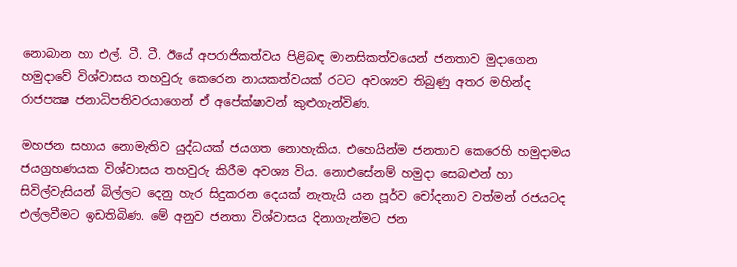නොබාන හා එල්. ටී. ටී. ඊයේ අපරාජිකත්වය පිළිබඳ මානසිකත්වයෙන් ජනතාව මුදාගෙන හමුදාවේ විශ්වාසය තහවුරු කෙරෙන නායකත්වයක් රටට අවශ්‍යව තිබුණු අතර මහින්ද රාජපක්‍ෂ ජනාධිපතිවරයාගෙන් ඒ අපේක්ෂාවන් කුළුගැන්විණ.

මහජන සහාය නොමැතිව යුද්ධයක් ජයගත නොහැකිය. එහෙයින්ම ජනතාව කෙරෙහි හමුදාමය ජයග්‍රහණයක විශ්වාසය තහවුරු කිරීම අවශ්‍ය විය. නොඑසේනම් හමුදා සෙබළුන් හා සිවිල්වැසියන් බිල්ලට දෙනු හැර සිදුකරන දෙයක් නැතැයි යන පූර්ව චෝදනාව වත්මන් රජයටද එල්ලවීමට ඉඩතිබිණ. මේ අනුව ජනතා විශ්වාසය දිනාගැන්මට ජන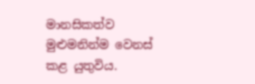මානසිකත්ව මුළුමනින්ම වෙනස් කළ යුතුවිය.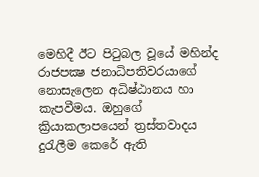මෙහිදී ඊට පිටුබල වූයේ මහින්ද රාජපක්‍ෂ ජනාධිපතිවරයාගේ නොසැලෙන අධිෂ්ඨානය හා කැපවීමය. ඔහුගේ ක්‍රියාකලාපයෙන් ත්‍රස්තවාදය දුරැලීම කෙරේ ඇති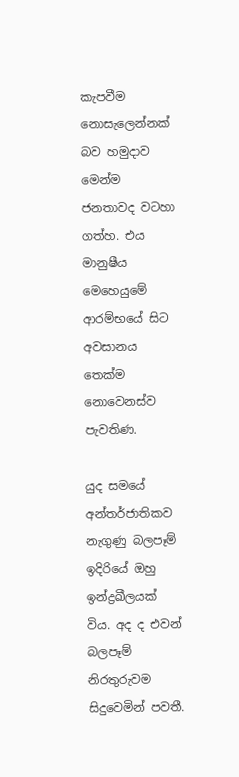කැපවීම නොසැලෙන්නක් බව හමුදාව මෙන්ම ජනතාවද වටහා ගත්හ. එය මානුෂීය මෙහෙයුමේ ආරම්භයේ සිට අවසානය තෙක්ම නොවෙනස්ව පැවතිණ.

යුද සමයේ අන්තර්ජාතිකව නැගුණු බලපෑම් ඉදිරියේ ඔහු ඉන්ද්‍රඛීලයක් විය. අද ද එවන් බලපෑම් නිරතුරුවම සිදුවෙමින් පවතී.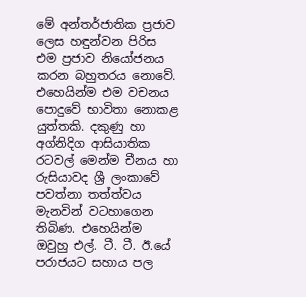මේ අන්තර්ජාතික ප්‍රජාව ලෙස හඳුන්වන පිරිස එම ප්‍රජාව නියෝජනය කරන බහුතරය නොවේ. එහෙයින්ම එම වචනය පොදුවේ භාවිතා නොකළ යුත්තකි. දකුණු හා අග්නිදිග ආසියාතික රටවල් මෙන්ම චීනය හා රුසියාවද ශ්‍රී ලංකාවේ පවත්නා තත්ත්වය මැනවින් වටහාගෙන තිබිණ. එහෙයින්ම ඔවුහු එල්. ටී. ටී. ඊ.යේ පරාජයට සහාය පල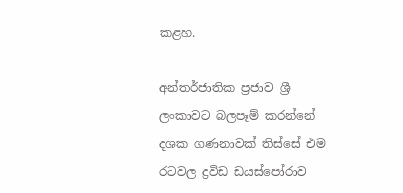කළහ.

අන්තර්ජාතික ප්‍රජාව ශ්‍රී ලංකාවට බලපෑම් කරන්නේ දශක ගණනාවක් තිස්සේ එම රටවල ද්‍රවිඩ ඩයස්පෝරාව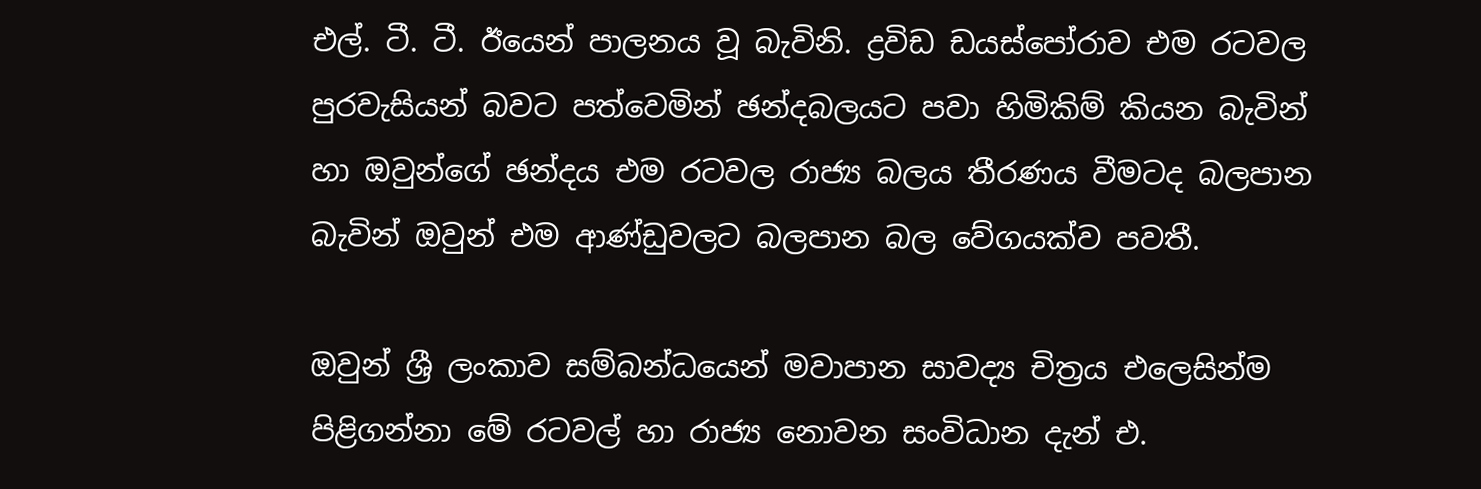එල්. ටී. ටී. ඊයෙන් පාලනය වූ බැවිනි. ද්‍රවිඩ ඩයස්පෝරාව එම රටවල පුරවැසියන් බවට පත්වෙමින් ඡන්දබලයට පවා හිමිකිම් කියන බැවින් හා ඔවුන්ගේ ඡන්දය එම රටවල රාජ්‍ය බලය තීරණය වීමටද බලපාන බැවින් ඔවුන් එම ආණ්ඩුවලට බලපාන බල වේගයක්ව පවතී.

ඔවුන් ශ්‍රී ලංකාව සම්බන්ධයෙන් මවාපාන සාවද්‍ය චිත්‍රය එලෙසින්ම පිළිගන්නා මේ රටවල් හා රාජ්‍ය නොවන සංවිධාන දැන් එ.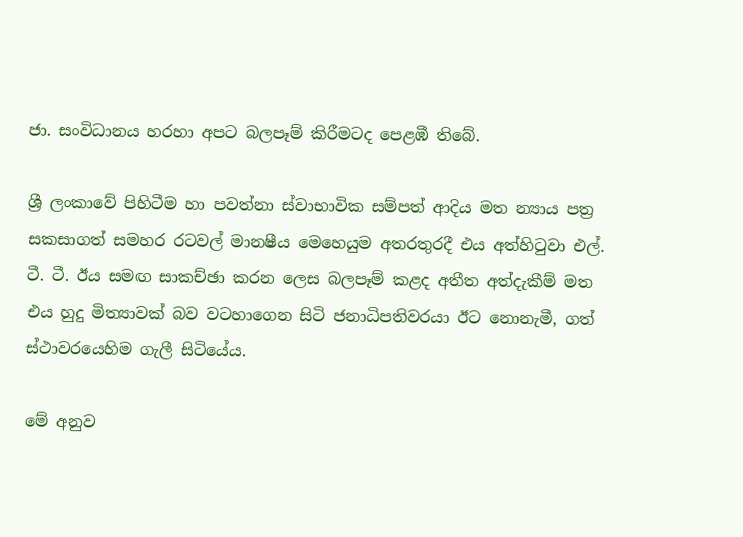ජා. සංවිධානය හරහා අපට බලපෑම් කිරීමටද පෙළඹී තිබේ.

ශ්‍රී ලංකාවේ පිහිටීම හා පවත්නා ස්වාභාවික සම්පත් ආදිය මත න්‍යාය පත්‍ර සකසාගත් සමහර රටවල් මානෂීය මෙහෙයුම අතරතුරදී එය අත්හිටුවා එල්. ටී. ටී. ඊය සමඟ සාකච්ඡා කරන ලෙස බලපෑම් කළද අතීත අත්දැකීම් මත එය හුදු මිත්‍යාවක් බව වටහාගෙන සිටි ජනාධිපතිවරයා ඊට නොනැමී, ගත් ස්ථාවරයෙහිම ගැලී සිටියේය.

මේ අනුව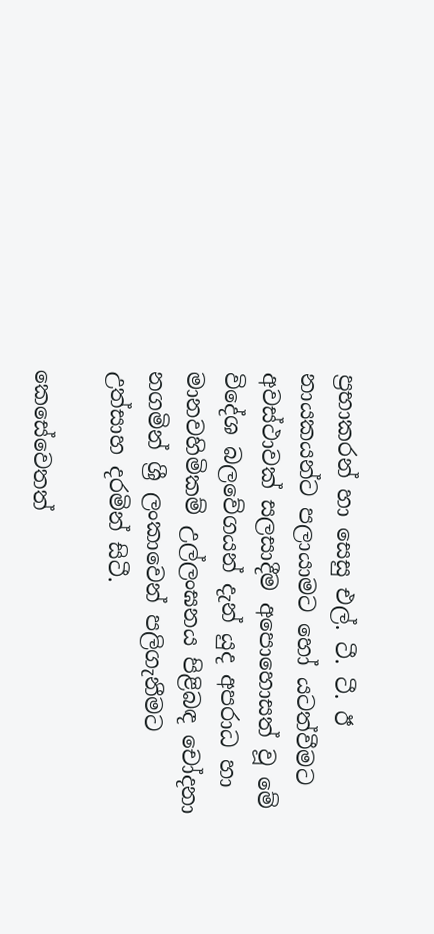ප්‍රභාකරන් හා සෙසු එල්. ටී. ටී. ඊ නායකයන්ට පලායාමට හෝ යටත්වීමට අවස්ථාවක් සලසාදීම අපොහොසත් වූ මේ විදේශ බලවේගයන් දැන් යුද අපරාධ හා මානවහිමිකම් උල්ලංඝනය පිළිබඳ චෝදනා නගමින් ශ්‍රී ලංකාවෙන් පලිගැනීමට උත්සාහ දරමින් සිටී.

කෙසේවෙතත්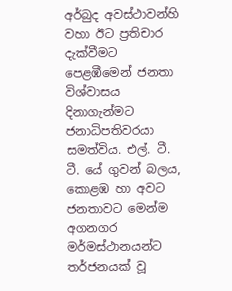අර්බුද අවස්ථාවන්හි වහා ඊට ප්‍රතිචාර දැක්වීමට පෙළඹීමෙන් ජනතා විශ්වාසය දිනාගැන්මට ජනාධිපතිවරයා සමත්විය. එල්. ටී. ටී. යේ ගුවන් බලය, කොළඹ හා අවට ජනතාවට මෙන්ම අගනගර මර්මස්ථානයන්ට තර්ජනයක් වූ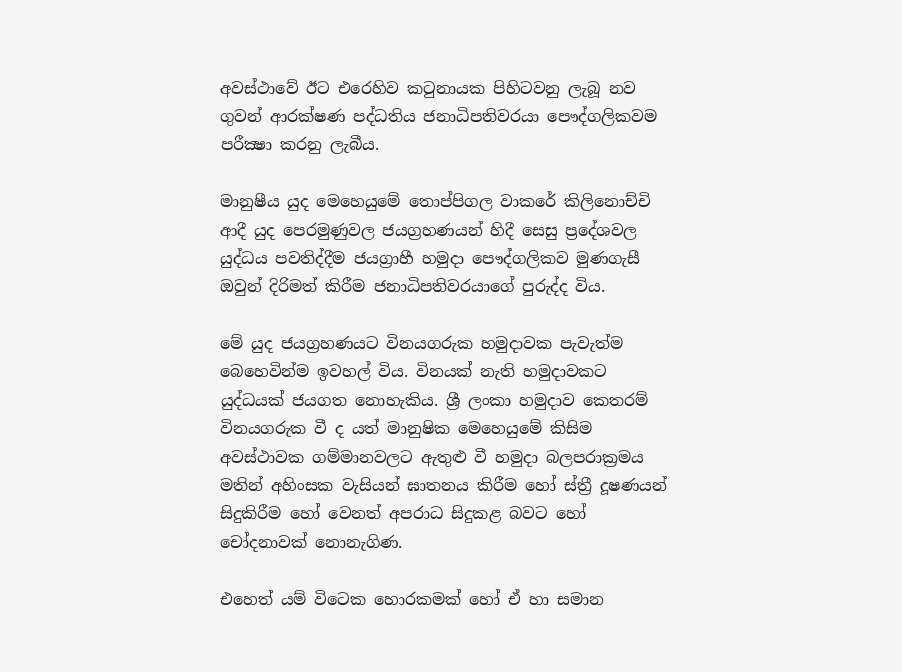අවස්ථාවේ ඊට එරෙහිව කටුනායක පිහිටවනු ලැබූ නව ගුවන් ආරක්ෂණ පද්ධතිය ජනාධිපතිවරයා පෞද්ගලිකවම පරීක්‍ෂා කරනු ලැබීය.

මානුෂීය යුද මෙහෙයුමේ තොප්පිගල වාකරේ කිලිනොච්චි ආදී යුද පෙරමුණුවල ජයග්‍රහණයන් හිදී සෙසු ප්‍රදේශවල යුද්ධය පවතිද්දීම ජයග්‍රාහී හමුදා පෞද්ගලිකව මුණගැසී ඔවුන් දිරිමත් කිරීම ජනාධිපතිවරයාගේ පුරුද්ද විය.

මේ යුද ජයග්‍රහණයට විනයගරුක හමුදාවක පැවැත්ම බෙහෙවින්ම ඉවහල් විය. විනයක් නැති හමුදාවකට යුද්ධයක් ජයගත නොහැකිය. ශ්‍රී ලංකා හමුදාව කෙතරම් විනයගරුක වී ද යත් මානුෂික මෙහෙයුමේ කිසිම අවස්ථාවක ගම්මානවලට ඇතුළු වී හමුදා බලපරාක්‍රමය මතින් අහිංසක වැසියන් ඝාතනය කිරීම හෝ ස්ත්‍රී දූෂණයන් සිදුකිරීම හෝ වෙනත් අපරාධ සිදුකළ බවට හෝ චෝදනාවක් නොනැගිණ.

එහෙත් යම් විටෙක හොරකමක් හෝ ඒ හා සමාන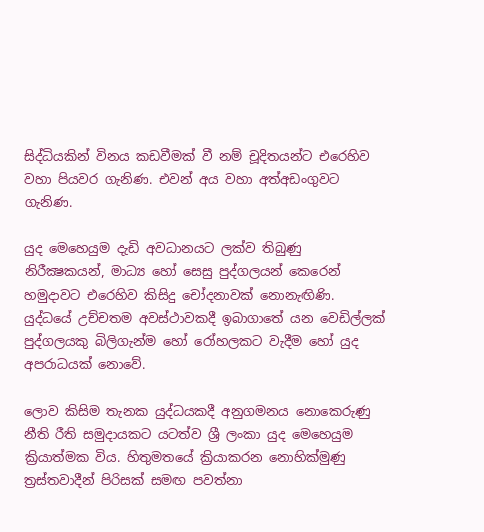සිද්ධියකින් විනය කඩවීමක් වී නම් චූදිතයන්ට එරෙහිව වහා පියවර ගැනිණ. එවන් අය වහා අත්අඩංගුවට ගැනිණ.

යුද මෙහෙයුම දැඩි අවධානයට ලක්ව තිබුණු නිරීක්‍ෂකයන්, මාධ්‍ය හෝ සෙසු පුද්ගලයන් කෙරෙන් හමුදාවට එරෙහිව කිසිදු චෝදනාවක් නොනැඟිණි. යුද්ධයේ උච්චතම අවස්ථාවකදී ඉබාගාතේ යන වෙඩිල්ලක් පුද්ගලයකු බිලිගැන්ම හෝ රෝහලකට වැදීම හෝ යුද අපරාධයක් නොවේ.

ලොව කිසිම තැනක යුද්ධයකදී අනුගමනය නොකෙරුණු නීති රීති සමුදායකට යටත්ව ශ්‍රී ලංකා යුද මෙහෙයුම ක්‍රියාත්මක විය. හිතුමතයේ ක්‍රියාකරන නොහික්මුණු ත්‍රස්තවාදීන් පිරිසක් සමඟ පවත්නා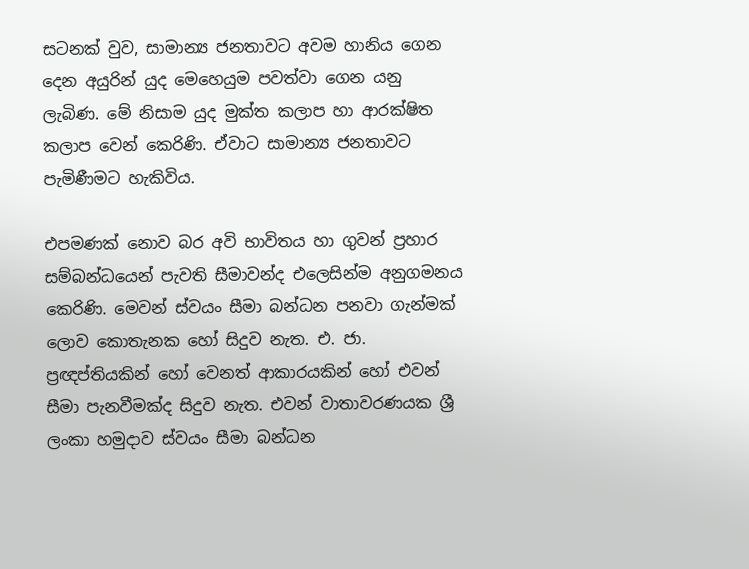සටනක් වුව, සාමාන්‍ය ජනතාවට අවම හානිය ගෙන දෙන අයුරින් යුද මෙහෙයුම පවත්වා ගෙන යනු ලැබිණ. මේ නිසාම යුද මුක්ත කලාප හා ආරක්ෂිත කලාප වෙන් කෙරිණි. ඒවාට සාමාන්‍ය ජනතාවට පැමිණීමට හැකිවිය.

එපමණක් නොව බර අවි භාවිතය හා ගුවන් ප්‍රහාර සම්බන්ධයෙන් පැවති සීමාවන්ද එලෙසින්ම අනුගමනය කෙරිණි. මෙවන් ස්වයං සීමා බන්ධන පනවා ගැන්මක් ලොව කොතැනක හෝ සිදුව නැත. එ. ජා. ප්‍රඥප්තියකින් හෝ වෙනත් ආකාරයකින් හෝ එවන් සීමා පැනවීමක්ද සිදුව නැත. එවන් වාතාවරණයක ශ්‍රී ලංකා හමුදාව ස්වයං සීමා බන්ධන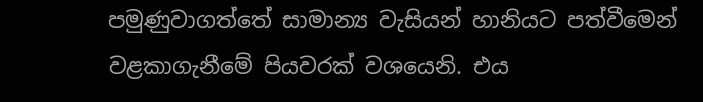පමුණුවාගත්තේ සාමාන්‍ය වැසියන් හානියට පත්වීමෙන් වළකාගැනීමේ පියවරක් වශයෙනි. එය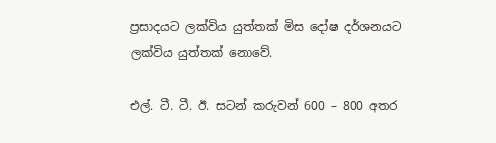ප්‍රසාදයට ලක්විය යුත්තක් මිස දෝෂ දර්ශනයට ලක්විය යුත්තක් නොවේ.

එල්. ටී. ටී. ඊ. සටන් කරුවන් 600 – 800 අතර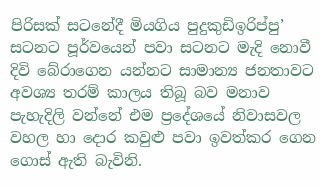පිරිසක් සටනේදී මියගිය පුදුකුඩිඉරිප්පු’ සටනට පූර්වයෙන් පවා සටනට මැදි නොවී දිවි බේරාගෙන යන්නට සාමාන්‍ය ජනතාවට අවශ්‍ය තරම් කාලය තිබූ බව මනාව පැහැදිලි වන්නේ එම ප්‍රදේශයේ නිවාසවල වහල හා දොර කවුළු පවා ඉවත්කර ගෙන ගොස් ඇති බැවිනි.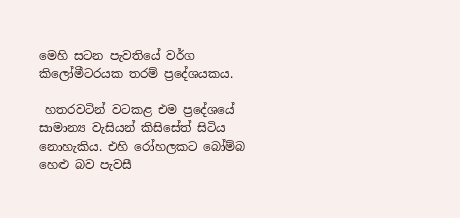මෙහි සටන පැවතියේ වර්ග කිලෝමීටරයක තරම් ප්‍රදේශයකය.

 හතරවටින් වටකළ එම ප්‍රදේශයේ සාමාන්‍ය වැසියන් කිසිසේත් සිටිය නොහැකිය. එහි රෝහලකට බෝම්බ හෙළු බව පැවසී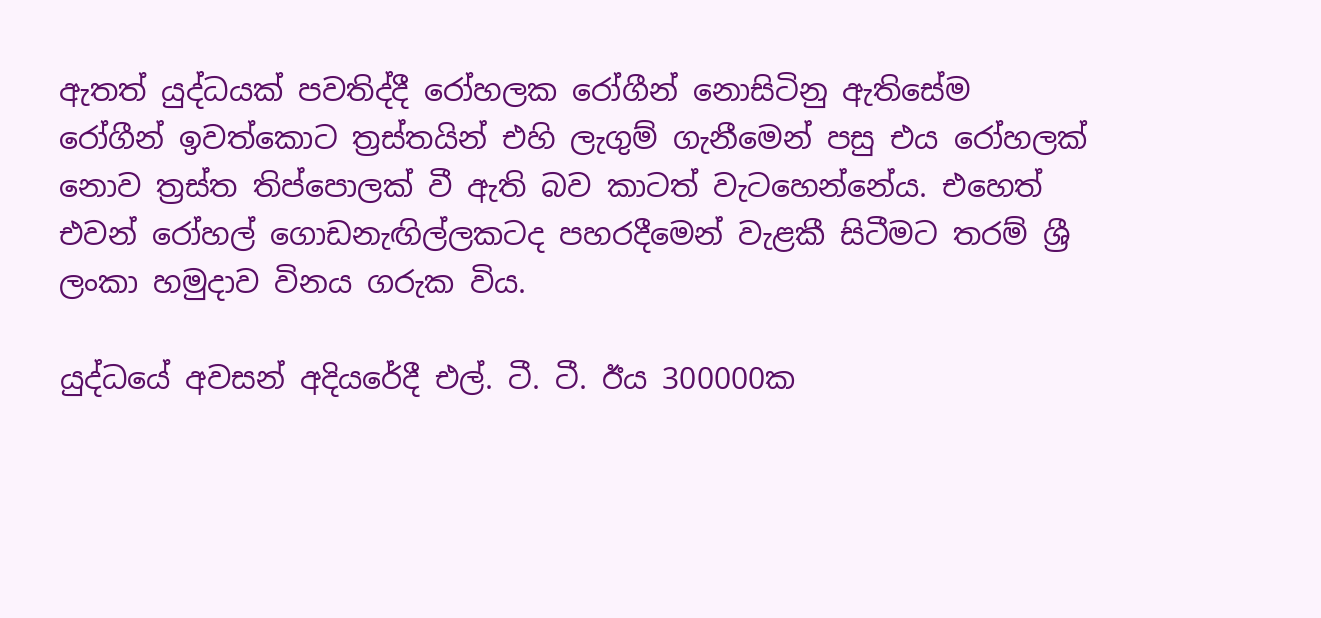ඇතත් යුද්ධයක් පවතිද්දී රෝහලක රෝගීන් නොසිටිනු ඇතිසේම රෝගීන් ඉවත්කොට ත්‍රස්තයින් එහි ලැගුම් ගැනීමෙන් පසු එය රෝහලක් නොව ත්‍රස්ත තිප්පොලක් වී ඇති බව කාටත් වැටහෙන්නේය. එහෙත් එවන් රෝහල් ගොඩනැඟිල්ලකටද පහරදීමෙන් වැළකී සිටීමට තරම් ශ්‍රී ලංකා හමුදාව විනය ගරුක විය.

යුද්ධයේ අවසන් අදියරේදී එල්. ටී. ටී. ඊය 300000ක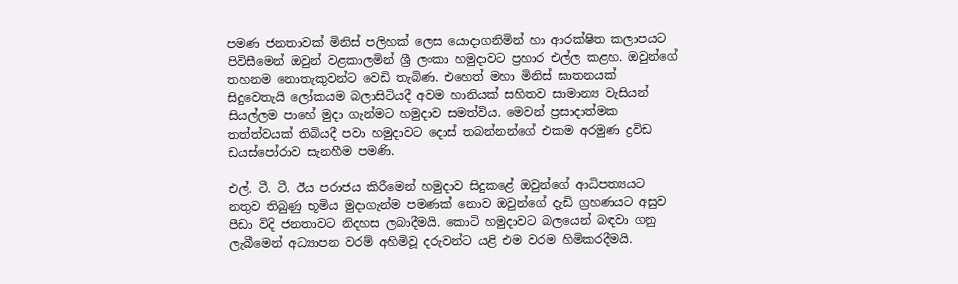පමණ ජනතාවක් මිනිස් පලිහක් ලෙස යොදාගනිමින් හා ආරක්ෂිත කලාපයට පිවිසීමෙන් ඔවුන් වළකාලමින් ශ්‍රී ලංකා හමුදාවට ප්‍රහාර එල්ල කළහ. ඔවුන්ගේ තහනම නොතැකුවන්ට වෙඩි තැබිණ. එහෙත් මහා මිනිස් ඝාතනයක් සිදුවෙතැයි ලෝකයම බලාසිටියදී අවම හානියක් සහිතව සාමාන්‍ය වැසියන් සියල්ලම පාහේ මුදා ගැන්මට හමුදාව සමත්විය. මෙවන් ප්‍රසාදාත්මක තත්ත්වයක් තිබියදී පවා හමුදාවට දොස් තබන්නන්ගේ එකම අරමුණ ද්‍රවිඩ ඩයස්පෝරාව සැනහීම පමණි.

එල්. ටී. ටී. ඊය පරාජය කිරීමෙන් හමුදාව සිදුකළේ ඔවුන්ගේ ආධිපත්‍යයට නතුව තිබුණු භූමිය මුදාගැන්ම පමණක් නොව ඔවුන්ගේ දැඩි ග්‍රහණයට අසුව පීඩා විදි ජනතාවට නිදහස ලබාදීමයි. කොටි හමුදාවට බලයෙන් බඳවා ගනු ලැබීමෙන් අධ්‍යාපන වරම් අහිමිවූ දරුවන්ට යළි එම වරම හිමිකරදීමයි.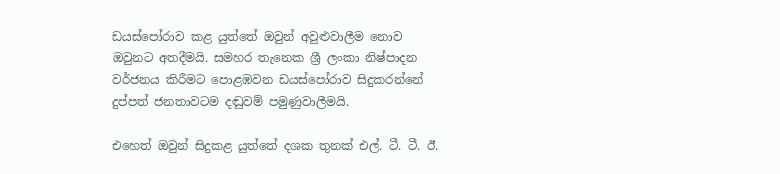ඩයස්පෝරාව කළ යුත්තේ ඔවුන් අවුළුවාලීම නොව ඔවුනට අතදීමයි. සමහර තැනෙක ශ්‍රී ලංකා නිෂ්පාදන වර්ජනය කිරීමට පොළඹවන ඩයස්පෝරාව සිදුකරන්නේ දුප්පත් ජනතාවටම දඬුවම් පමුණුවාලීමයි.

එහෙත් ඔවුන් සිදුකළ යුත්තේ දශක තුනක් එල්. ටී. ටී. ඊ.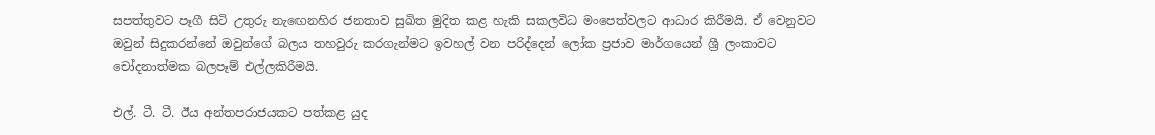සපත්තුවට පෑගී සිටි උතුරු නැඟෙනහිර ජනතාව සුඛිත මුදිත කළ හැකි සකලවිධ මංපෙත්වලට ආධාර කිරීමයි. ඒ වෙනුවට ඔවුන් සිදුකරන්නේ ඔවුන්ගේ බලය තහවුරු කරගැන්මට ඉවහල් වන පරිද්දෙන් ලෝක ප්‍රජාව මාර්ගයෙන් ශ්‍රී ලංකාවට චෝදනාත්මක බලපෑම් එල්ලකිරීමයි.

එල්. ටී. ටී. ඊය අන්තපරාජයකට පත්කළ යුද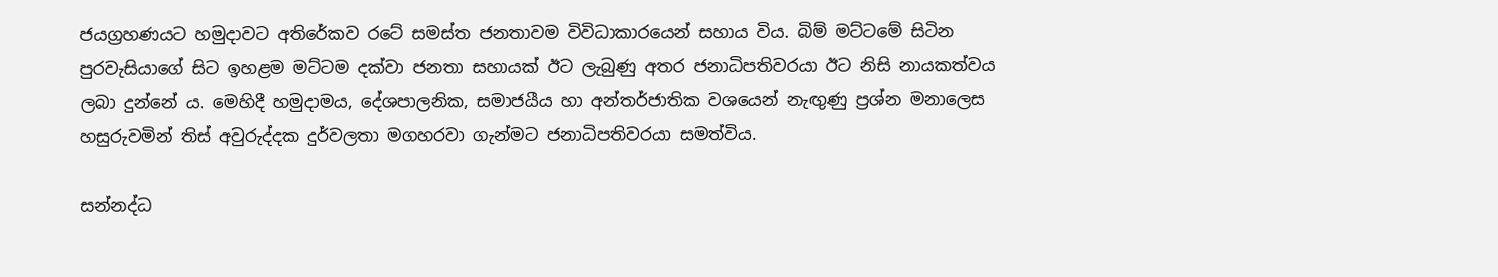ජයග්‍රහණයට හමුදාවට අතිරේකව රටේ සමස්ත ජනතාවම විවිධාකාරයෙන් සහාය විය. බිම් මට්ටමේ සිටින පුරවැසියාගේ සිට ඉහළම මට්ටම දක්වා ජනතා සහායක් ඊට ලැබුණු අතර ජනාධිපතිවරයා ඊට නිසි නායකත්වය ලබා දුන්නේ ය. මෙහිදී හමුදාමය, දේශපාලනික, සමාජයීය හා අන්තර්ජාතික වශයෙන් නැඟුණු ප්‍රශ්න මනාලෙස හසුරුවමින් තිස් අවුරුද්දක දුර්වලතා මගහරවා ගැන්මට ජනාධිපතිවරයා සමත්විය.

සන්නද්ධ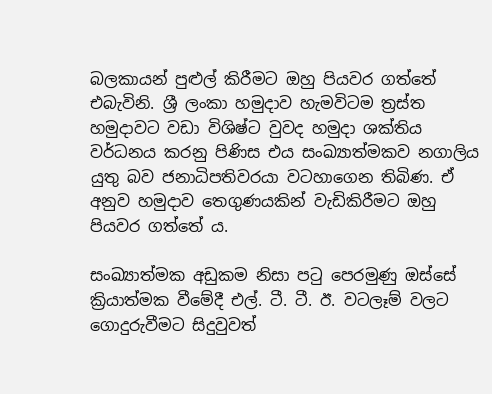බලකායන් පුළුල් කිරීමට ඔහු පියවර ගත්තේ එබැවිනි. ශ්‍රී ලංකා හමුදාව හැමවිටම ත්‍රස්ත හමුදාවට වඩා විශිෂ්ට වුවද හමුදා ශක්තිය වර්ධනය කරනු පිණිස එය සංඛ්‍යාත්මකව නගාලිය යුතු බව ජනාධිපතිවරයා වටහාගෙන තිබිණ. ඒ අනුව හමුදාව තෙගුණයකින් වැඩිකිරීමට ඔහු පියවර ගත්තේ ය.

සංඛ්‍යාත්මක අඩුකම නිසා පටු පෙරමුණු ඔස්සේ ක්‍රියාත්මක වීමේදී එල්. ටී. ටී. ඊ. වටලෑම් වලට ගොදුරුවීමට සිදුවුවත්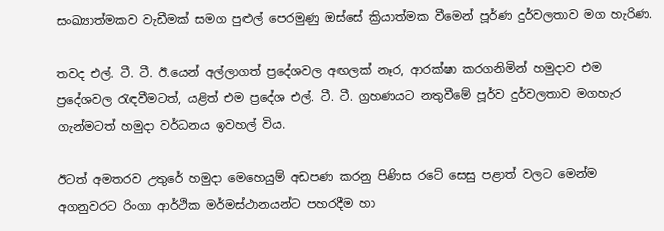සංඛ්‍යාත්මකව වැඩීමක් සමග පුළුල් පෙරමුණු ඔස්සේ ක්‍රියාත්මක වීමෙන් පූර්ණ දුර්වලතාව මග හැරිණ.

තවද එල්. ටී. ටී. ඊ.යෙන් අල්ලාගත් ප්‍රදේශවල අඟලක් නෑර, ආරක්ෂා කරගනිමින් හමුදාව එම ප්‍රදේශවල රැඳවීමටත්, යළිත් එම ප්‍රදේශ එල්. ටී. ටී. ග්‍රහණයට නතුවීමේ පූර්ව දුර්වලතාව මගහැර ගැන්මටත් හමුදා වර්ධනය ඉවහල් විය.

ඊටත් අමතරව උතුරේ හමුදා මෙහෙයුම් අඩපණ කරනු පිණිස රටේ සෙසු පළාත් වලට මෙන්ම අගනුවරට රිංගා ආර්ථික මර්මස්ථානයන්ට පහරදීම හා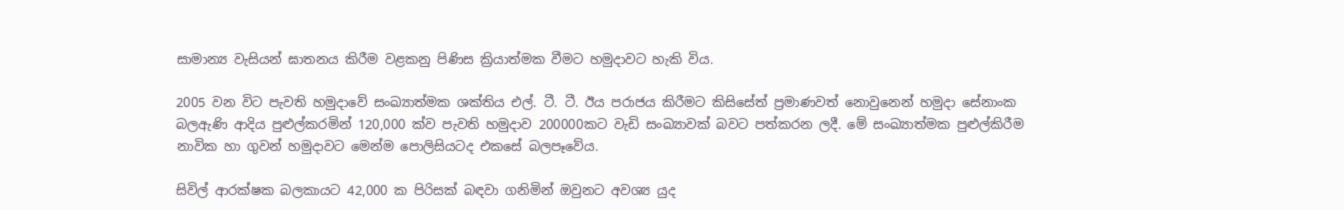සාමාන්‍ය වැසියන් ඝාතනය කිරීම වළකනු පිණිස ක්‍රියාත්මක වීමට හමුදාවට හැකි විය.

2005 වන විට පැවති හමුදාවේ සංඛ්‍යාත්මක ශක්තිය එල්. ටී. ටී. ඊය පරාජය කිරීමට කිසිසේත් ප්‍රමාණවත් නොවුනෙන් හමුදා සේනාංක බලඇණි ආදිය පුළුල්කරමින් 120,000 ක්ව පැවති හමුදාව 200000කට වැඩි සංඛ්‍යාවක් බවට පත්කරන ලදී. මේ සංඛ්‍යාත්මක පුළුල්කිරීම නාවික හා ගුවන් හමුදාවට මෙන්ම පොලිසියටද එකසේ බලපෑවේය.

සිවිල් ආරක්ෂක බලකායට 42,000 ක පිරිසක් බඳවා ගනිමින් ඔවුනට අවශ්‍ය යුද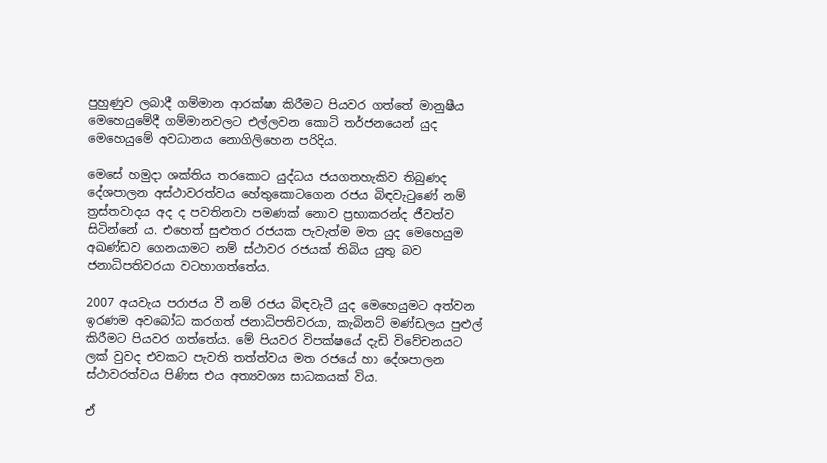පුහුණුව ලබාදී ගම්මාන ආරක්ෂා කිරීමට පියවර ගත්තේ මානුෂීය මෙහෙයුමේදී ගම්මානවලට එල්ලවන කොටි තර්ජනයෙන් යුද මෙහෙයුමේ අවධානය නොගිලිහෙන පරිදිය.

මෙසේ හමුදා ශක්තිය තරකොට යුද්ධය ජයගතහැකිව තිබුණද දේශපාලන අස්ථාවරත්වය හේතුකොටගෙන රජය බිඳවැටුණේ නම් ත්‍රස්තවාදය අද ද පවතිනවා පමණක් නොව ප්‍රභාකරන්ද ජීවත්ව සිටින්නේ ය. එහෙත් සුළුතර රජයක පැවැත්ම මත යුද මෙහෙයුම අඛණ්ඩව ගෙනයාමට නම් ස්ථාවර රජයක් තිබිය යුතු බව ජනාධිපතිවරයා වටහාගත්තේය.

2007 අයවැය පරාජය වී නම් රජය බිඳවැටී යුද මෙහෙයුමට අත්වන ඉරණම අවබෝධ කරගත් ජනාධිපතිවරයා, කැබිනට් මණ්ඩලය පුළුල් කිරීමට පියවර ගත්තේය. මේ පියවර විපක්ෂයේ දැඩි විවේචනයට ලක් වුවද එවකට පැවති තත්ත්වය මත රජයේ හා දේශපාලන ස්ථාවරත්වය පිණිස එය අත්‍යවශ්‍ය සාධකයක් විය.

ඒ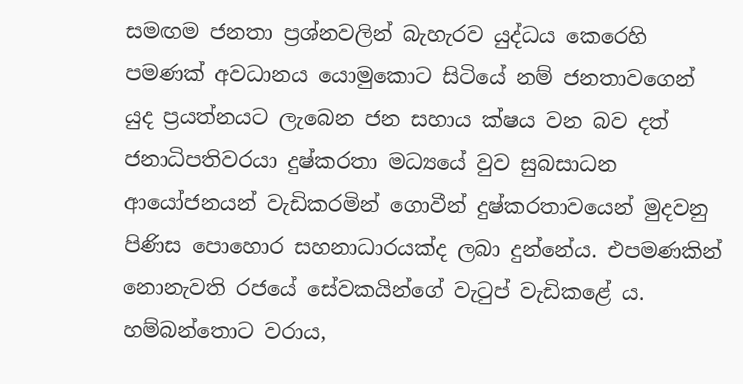සමඟම ජනතා ප්‍රශ්නවලින් බැහැරව යුද්ධය කෙරෙහි පමණක් අවධානය යොමුකොට සිටියේ නම් ජනතාවගෙන් යුද ප්‍රයත්නයට ලැබෙන ජන සහාය ක්ෂය වන බව දත් ජනාධිපතිවරයා දුෂ්කරතා මධ්‍යයේ වුව සුබසාධන ආයෝජනයන් වැඩිකරමින් ගොවීන් දුෂ්කරතාවයෙන් මුදවනු පිණිස පොහොර සහනාධාරයක්ද ලබා දුන්නේය. එපමණකින් නොනැවති රජයේ සේවකයින්ගේ වැටුප් වැඩිකළේ ය. හම්බන්තොට වරාය,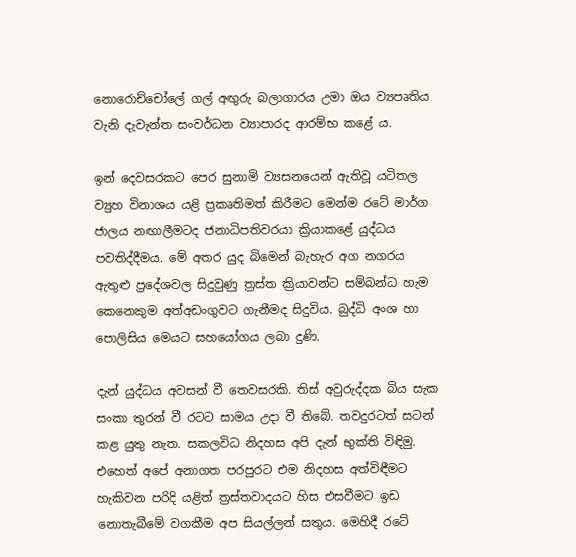නොරොච්චෝලේ ගල් අඟුරු බලාගාරය උමා ඔය ව්‍යපෘතිය වැනි දැවැන්ත සංවර්ධන ව්‍යාපාරද ආරම්භ කළේ ය.

ඉන් දෙවසරකට පෙර සුනාමි ව්‍යසනයෙන් ඇතිවූ යටිතල ව්‍යුහ විනාශය යළි ප්‍රකෘතිමත් කිරීමට මෙන්ම රටේ මාර්ග ජාලය නඟාලීමටද ජනාධිපතිවරයා ක්‍රියාකළේ යුද්ධය පවතිද්දීමය. මේ අතර යුද බිමෙන් බැහැර අග නගරය ඇතුළු ප්‍රදේශවල සිදුවුණු ත්‍රස්ත ක්‍රියාවන්ට සම්බන්ධ හැම කෙනෙකුම අත්අඩංගුවට ගැනීමද සිදුවිය. බුද්ධි අංශ හා පොලිසිය මෙයට සහයෝගය ලබා දුණි.

දැන් යුද්ධය අවසන් වී තෙවසරකි. තිස් අවුරුද්දක බිය සැක සංකා තුරන් වී රටට සාමය උදා වී තිබේ. තවදුරටත් සටන් කළ යුතු නැත. සකලවිධ නිදහස අපි දැන් භුක්ති විඳිමු. එහෙත් අපේ අනාගත පරපුරට එම නිදහස අත්විඳීමට හැකිවන පරිදි යළිත් ත්‍රස්තවාදයට හිස එසවීමට ඉඩ නොතැබීමේ වගකීම අප සියල්ලන් සතුය. මෙහිදී රටේ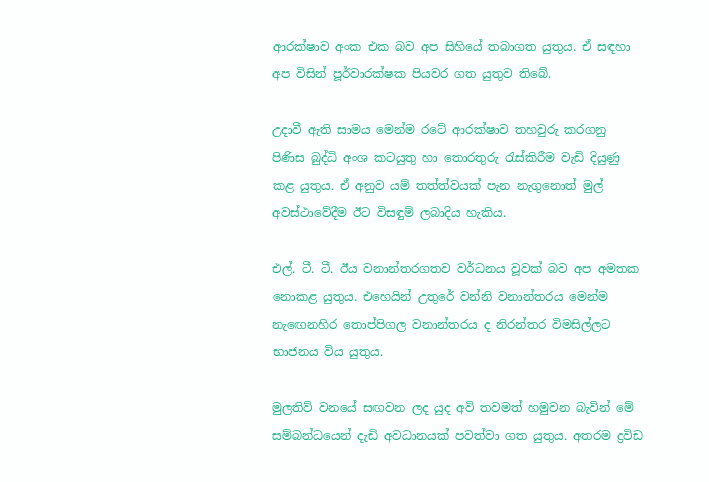ආරක්ෂාව අංක එක බව අප සිහියේ තබාගත යුතුය. ඒ සඳහා අප විසින් පූර්වාරක්ෂක පියවර ගත යුතුව තිබේ.

උදාවී ඇති සාමය මෙන්ම රටේ ආරක්ෂාව තහවුරු කරගනු පිණිස බුද්ධි අංශ කටයුතු හා තොරතුරු රැස්කිරීම වැඩි දියුණු කළ යුතුය. ඒ අනුව යම් තත්ත්වයක් පැන නැගුනොත් මුල් අවස්ථාවේදීම ඊට විසඳුම් ලබාදිය හැකිය.

එල්. ටී. ටී. ඊය වනාන්තරගතව වර්ධනය වූවක් බව අප අමතක නොකළ යුතුය. එහෙයින් උතුරේ වන්නි වනාන්තරය මෙන්ම නැඟෙනහිර තොප්පිගල වනාන්තරය ද නිරන්තර විමසිල්ලට භාජනය විය යුතුය.

මුලතිව් වනයේ සඟවන ලද යුද අවි තවමත් හමුවන බැවින් මේ සම්බන්ධයෙන් දැඩි අවධානයක් පවත්වා ගත යුතුය. අතරම ද්‍රවිඩ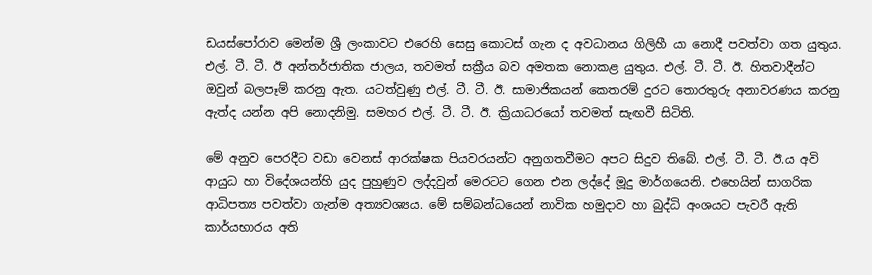ඩයස්පෝරාව මෙන්ම ශ්‍රී ලංකාවට එරෙහි සෙසු කොටස් ගැන ද අවධානය ගිලිහී යා නොදී පවත්වා ගත යුතුය. එල්. ටී. ටී. ඊ අන්තර්ජාතික ජාලය, තවමත් සක්‍රීය බව අමතක නොකළ යුතුය. එල්. ටී. ටී. ඊ. හිතවාදීන්ට ඔවුන් බලපෑම් කරනු ඇත. යටත්වුණු එල්. ටී. ටී. ඊ. සාමාජිකයන් කෙතරම් දුරට තොරතුරු අනාවරණය කරනු ඇත්ද යන්න අපි නොදනිමු. සමහර එල්. ටී. ටී. ඊ. ක්‍රියාධරයෝ තවමත් සැඟවී සිටිති.

මේ අනුව පෙරදීට වඩා වෙනස් ආරක්ෂක පියවරයන්ට අනුගතවීමට අපට සිදුව තිබේ. එල්. ටී. ටී. ඊ.ය අවි ආයුධ හා විදේශයන්හි යුද පුහුණුව ලද්දවුන් මෙරටට ගෙන එන ලද්දේ මූදු මාර්ගයෙනි. එහෙයින් සාගරික ආධිපත්‍ය පවත්වා ගැන්ම අත්‍යවශ්‍යය. මේ සම්බන්ධයෙන් නාවික හමුදාව හා බුද්ධි අංශයට පැවරී ඇති කාර්යභාරය අති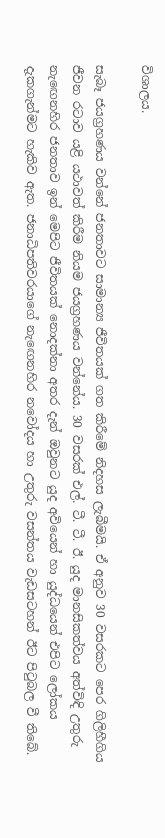විශාලය.

සැබෑ ජයග්‍රහණය වන්නේ ජනතාවට සාමාන්‍ය ජීවිතයක් ගත කිරීමේ නිදහස ලැබීමයි. ඒ අනුව 30 වසරකට පෙර ගිලිහීගිය ජීවන රටාව යළි යථාවත් කිරීම නියම ජයග්‍රහණය වන්නේය. 30 වසරක් එල්. ටී. ටී. ඊ. යුද මානසිකත්වය අත්විඳි උතුරු නැඟෙනහිර ජනතාව ඉන් මෙපිට ජීවිතයක් නොදක්නා අතර දැන් ඔවුනට යුද අවියෙන් හා යුද්ධයෙන් එපිට ලෝකය දැකගැන්මට හැකිව ඇත. ජනාධිපතිවරයාගේ නැඟෙනහිර නවෝදය හා උතුරු වසන්තය වැඩසටහන් ඊට පිටුබල වී තිබේ.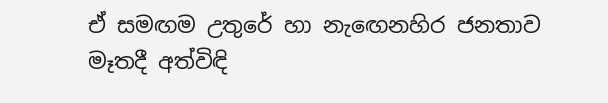ඒ සමඟම උතුරේ හා නැඟෙනහිර ජනතාව මෑතදී අත්විඳි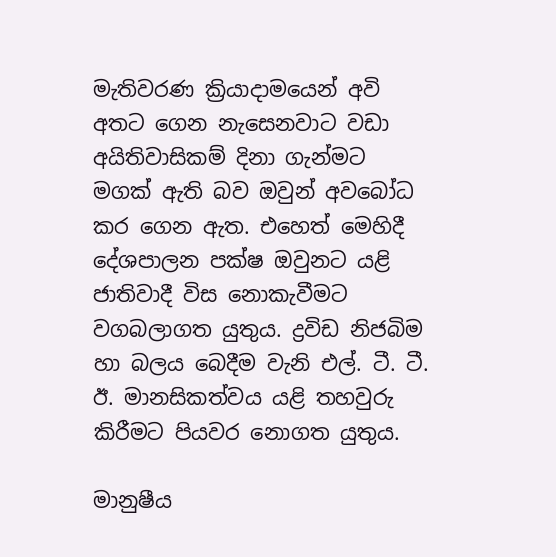මැතිවරණ ක්‍රියාදාමයෙන් අවි අතට ගෙන නැසෙනවාට වඩා අයිතිවාසිකම් දිනා ගැන්මට මගක් ඇති බව ඔවුන් අවබෝධ කර ගෙන ඇත. එහෙත් මෙහිදී දේශපාලන පක්ෂ ඔවුනට යළි ජාතිවාදී විස නොකැවීමට වගබලාගත යුතුය. ද්‍රවිඩ නිජබිම හා බලය බෙදීම වැනි එල්. ටී. ටී. ඊ. මානසිකත්වය යළි තහවුරු කිරීමට පියවර නොගත යුතුය.

මානුෂීය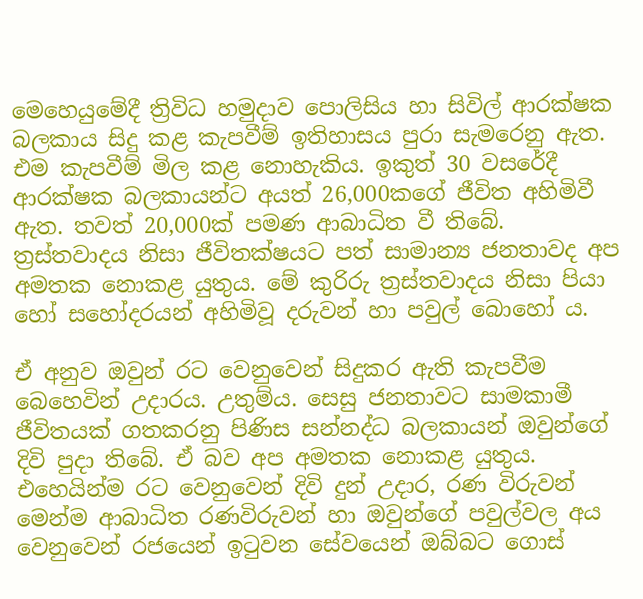මෙහෙයුමේදී ත්‍රිවිධ හමුදාව පොලිසිය හා සිවිල් ආරක්ෂක බලකාය සිදු කළ කැපවීම් ඉතිහාසය පුරා සැමරෙනු ඇත. එම කැපවීම් මිල කළ නොහැකිය. ඉකුත් 30 වසරේදී ආරක්ෂක බලකායන්ට අයත් 26,000කගේ ජීවිත අහිමිවී ඇත. තවත් 20,000ක් පමණ ආබාධිත වී තිබේ. ත්‍රස්තවාදය නිසා ජීවිතක්ෂයට පත් සාමාන්‍ය ජනතාවද අප අමතක නොකළ යුතුය. මේ කුරිරු ත්‍රස්තවාදය නිසා පියා හෝ සහෝදරයන් අහිමිවූ දරුවන් හා පවුල් බොහෝ ය.

ඒ අනුව ඔවුන් රට වෙනුවෙන් සිදුකර ඇති කැපවීම බෙහෙවින් උදාරය. උතුම්ය. සෙසු ජනතාවට සාමකාමී ජීවිතයක් ගතකරනු පිණිස සන්නද්ධ බලකායන් ඔවුන්ගේ දිවි පුදා තිබේ. ඒ බව අප අමතක නොකළ යුතුය. එහෙයින්ම රට වෙනුවෙන් දිවි දුන් උදාර, රණ විරුවන් මෙන්ම ආබාධිත රණවිරුවන් හා ඔවුන්ගේ පවුල්වල අය වෙනුවෙන් රජයෙන් ඉටුවන සේවයෙන් ඔබ්බට ගොස්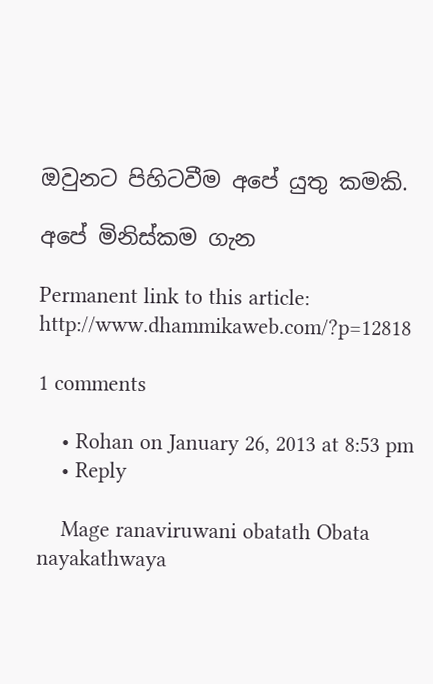ඔවුනට පිහිටවීම අපේ යුතු කමකි.

අපේ මිනිස්කම ගැන

Permanent link to this article: http://www.dhammikaweb.com/?p=12818

1 comments

    • Rohan on January 26, 2013 at 8:53 pm
    • Reply

    Mage ranaviruwani obatath Obata nayakathwaya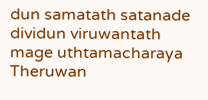dun samatath satanade dividun viruwantath mage uthtamacharaya Theruwan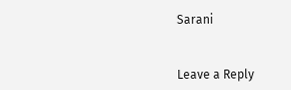Sarani


Leave a Reply